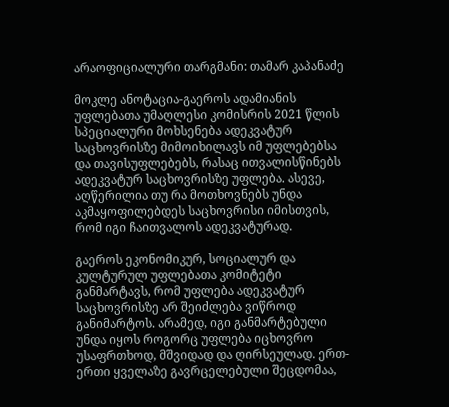არაოფიციალური თარგმანი: თამარ კაპანაძე

მოკლე ანოტაცია-გაეროს ადამიანის უფლებათა უმაღლესი კომისრის 2021 წლის სპეციალური მოხსენება ადეკვატურ საცხოვრისზე მიმოიხილავს იმ უფლებებსა და თავისუფლებებს, რასაც ითვალისწინებს ადეკვატურ საცხოვრისზე უფლება. ასევე, აღწერილია თუ რა მოთხოვნებს უნდა აკმაყოფილებდეს საცხოვრისი იმისთვის, რომ იგი ჩაითვალოს ადეკვატურად.

გაეროს ეკონომიკურ, სოციალურ და კულტურულ უფლებათა კომიტეტი განმარტავს, რომ უფლება ადეკვატურ საცხოვრისზე არ შეიძლება ვიწროდ განიმარტოს. არამედ, იგი განმარტებული უნდა იყოს როგორც უფლება იცხოვრო უსაფრთხოდ, მშვიდად და ღირსეულად. ერთ-ერთი ყველაზე გავრცელებული შეცდომაა,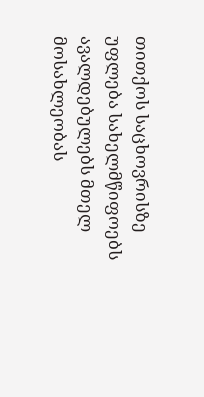თითქოს საცხოვრისზე უფლება სახელმწიფოებს ავალდებულებს მთელ მოსახლეობას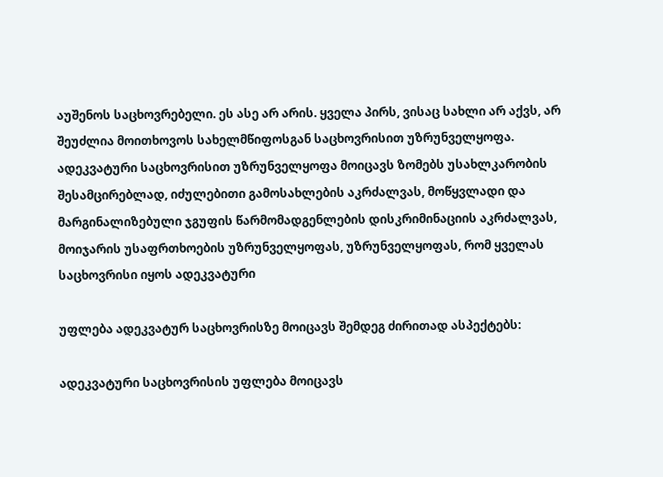აუშენოს საცხოვრებელი. ეს ასე არ არის. ყველა პირს, ვისაც სახლი არ აქვს, არ შეუძლია მოითხოვოს სახელმწიფოსგან საცხოვრისით უზრუნველყოფა. ადეკვატური საცხოვრისით უზრუნველყოფა მოიცავს ზომებს უსახლკარობის შესამცირებლად, იძულებითი გამოსახლების აკრძალვას, მოწყვლადი და მარგინალიზებული ჯგუფის წარმომადგენლების დისკრიმინაციის აკრძალვას, მოიჯარის უსაფრთხოების უზრუნველყოფას, უზრუნველყოფას, რომ ყველას საცხოვრისი იყოს ადეკვატური

უფლება ადეკვატურ საცხოვრისზე მოიცავს შემდეგ ძირითად ასპექტებს:

ადეკვატური საცხოვრისის უფლება მოიცავს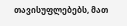თავისუფლებებს, მათ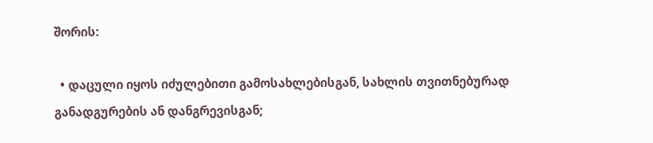შორის:

  • დაცული იყოს იძულებითი გამოსახლებისგან, სახლის თვითნებურად განადგურების ან დანგრევისგან;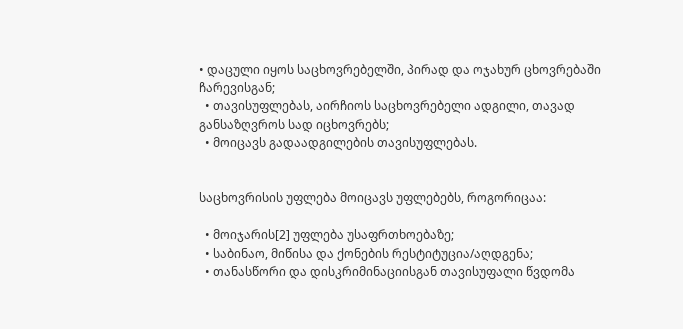• დაცული იყოს საცხოვრებელში, პირად და ოჯახურ ცხოვრებაში ჩარევისგან;
  • თავისუფლებას, აირჩიოს საცხოვრებელი ადგილი, თავად განსაზღვროს სად იცხოვრებს;
  • მოიცავს გადაადგილების თავისუფლებას.


საცხოვრისის უფლება მოიცავს უფლებებს, როგორიცაა:

  • მოიჯარის[2] უფლება უსაფრთხოებაზე;
  • საბინაო, მიწისა და ქონების რესტიტუცია/აღდგენა;
  • თანასწორი და დისკრიმინაციისგან თავისუფალი წვდომა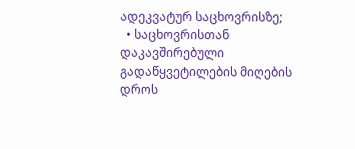ადეკვატურ საცხოვრისზე;
  • საცხოვრისთან დაკავშირებული გადაწყვეტილების მიღების დროს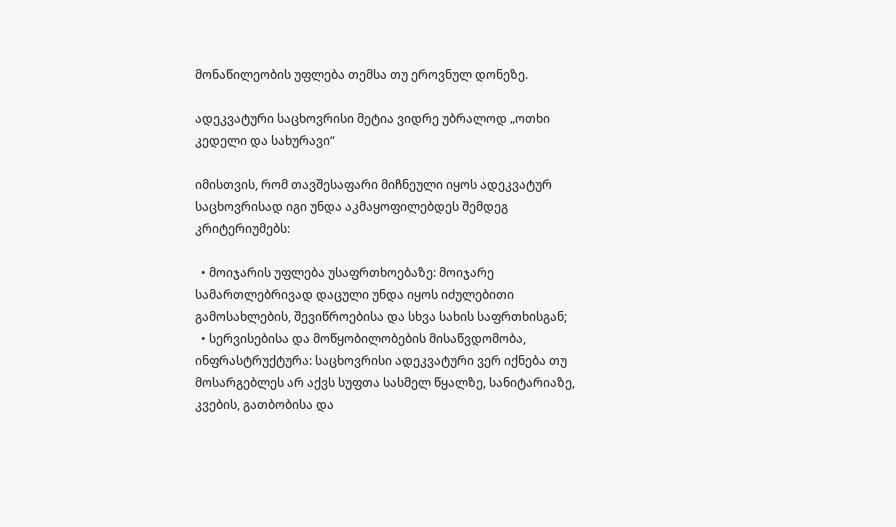მონაწილეობის უფლება თემსა თუ ეროვნულ დონეზე.

ადეკვატური საცხოვრისი მეტია ვიდრე უბრალოდ „ოთხი კედელი და სახურავი“

იმისთვის, რომ თავშესაფარი მიჩნეული იყოს ადეკვატურ საცხოვრისად იგი უნდა აკმაყოფილებდეს შემდეგ კრიტერიუმებს:

  • მოიჯარის უფლება უსაფრთხოებაზე: მოიჯარე სამართლებრივად დაცული უნდა იყოს იძულებითი გამოსახლების, შევიწროებისა და სხვა სახის საფრთხისგან;
  • სერვისებისა და მოწყობილობების მისაწვდომობა, ინფრასტრუქტურა: საცხოვრისი ადეკვატური ვერ იქნება თუ მოსარგებლეს არ აქვს სუფთა სასმელ წყალზე, სანიტარიაზე, კვების, გათბობისა და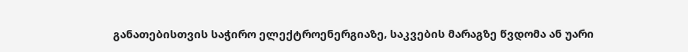განათებისთვის საჭირო ელექტროენერგიაზე, საკვების მარაგზე წვდომა ან უარი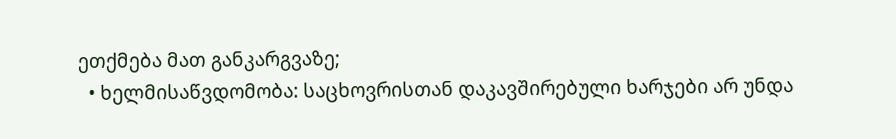ეთქმება მათ განკარგვაზე;
  • ხელმისაწვდომობა: საცხოვრისთან დაკავშირებული ხარჯები არ უნდა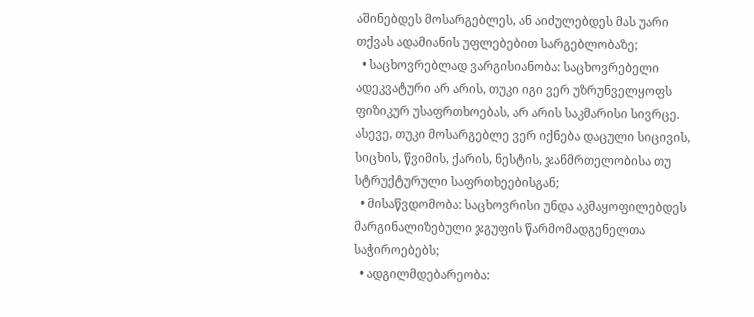აშინებდეს მოსარგებლეს, ან აიძულებდეს მას უარი თქვას ადამიანის უფლებებით სარგებლობაზე;
  • საცხოვრებლად ვარგისიანობა: საცხოვრებელი ადეკვატური არ არის, თუკი იგი ვერ უზრუნველყოფს  ფიზიკურ უსაფრთხოებას, არ არის საკმარისი სივრცე. ასევე, თუკი მოსარგებლე ვერ იქნება დაცული სიცივის, სიცხის, წვიმის, ქარის, ნესტის, ჯანმრთელობისა თუ სტრუქტურული საფრთხეებისგან;
  • მისაწვდომობა: საცხოვრისი უნდა აკმაყოფილებდეს მარგინალიზებული ჯგუფის წარმომადგენელთა საჭიროებებს;
  • ადგილმდებარეობა: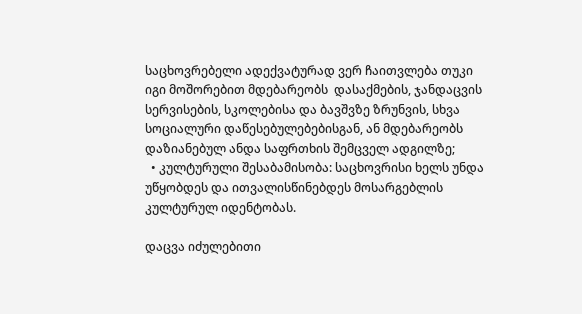საცხოვრებელი ადექვატურად ვერ ჩაითვლება თუკი იგი მოშორებით მდებარეობს  დასაქმების, ჯანდაცვის სერვისების, სკოლებისა და ბავშვზე ზრუნვის, სხვა სოციალური დაწესებულებებისგან, ან მდებარეობს დაზიანებულ ანდა საფრთხის შემცველ ადგილზე;
  • კულტურული შესაბამისობა: საცხოვრისი ხელს უნდა უწყობდეს და ითვალისწინებდეს მოსარგებლის კულტურულ იდენტობას.

დაცვა იძულებითი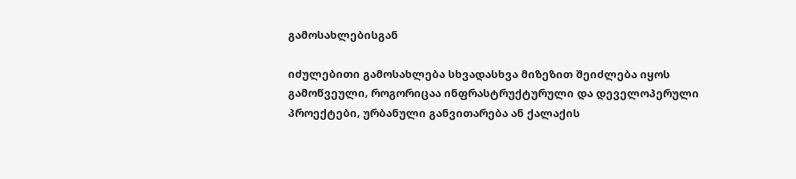გამოსახლებისგან

იძულებითი გამოსახლება სხვადასხვა მიზეზით შეიძლება იყოს გამოწვეული, როგორიცაა ინფრასტრუქტურული და დეველოპერული პროექტები, ურბანული განვითარება ან ქალაქის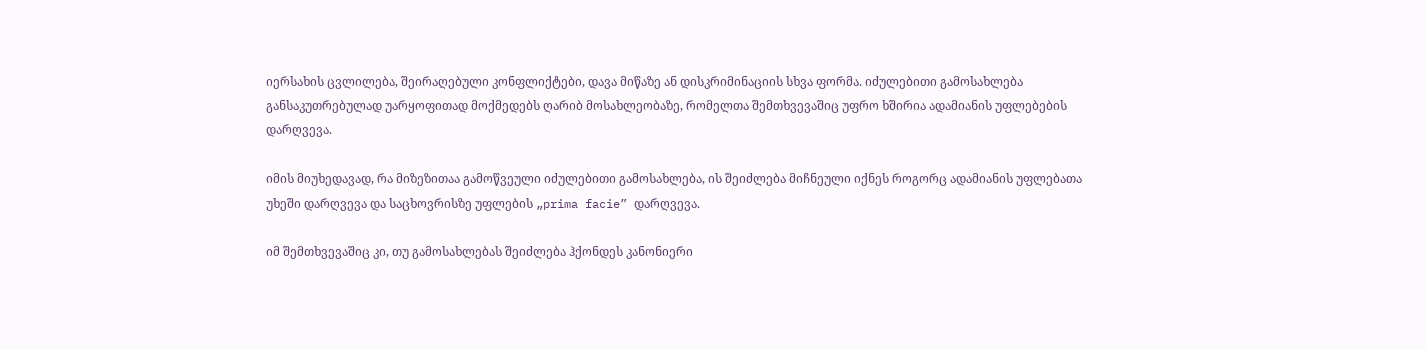იერსახის ცვლილება, შეირაღებული კონფლიქტები, დავა მიწაზე ან დისკრიმინაციის სხვა ფორმა. იძულებითი გამოსახლება განსაკუთრებულად უარყოფითად მოქმედებს ღარიბ მოსახლეობაზე, რომელთა შემთხვევაშიც უფრო ხშირია ადამიანის უფლებების დარღვევა.

იმის მიუხედავად, რა მიზეზითაა გამოწვეული იძულებითი გამოსახლება, ის შეიძლება მიჩნეული იქნეს როგორც ადამიანის უფლებათა უხეში დარღვევა და საცხოვრისზე უფლების „prima facie” დარღვევა.

იმ შემთხვევაშიც კი, თუ გამოსახლებას შეიძლება ჰქონდეს კანონიერი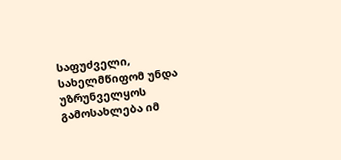საფუძველი, სახელმწიფომ უნდა უზრუნველყოს გამოსახლება იმ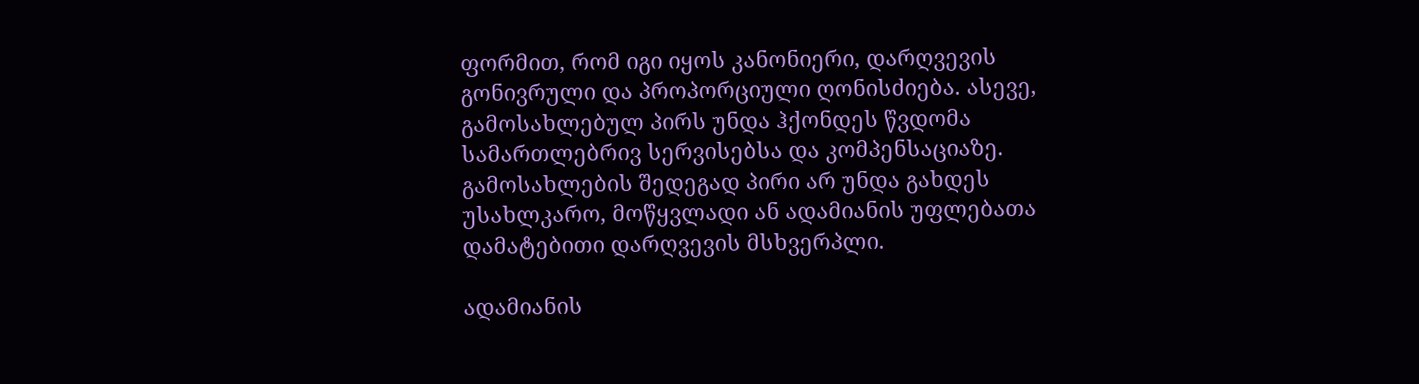ფორმით, რომ იგი იყოს კანონიერი, დარღვევის გონივრული და პროპორციული ღონისძიება. ასევე, გამოსახლებულ პირს უნდა ჰქონდეს წვდომა სამართლებრივ სერვისებსა და კომპენსაციაზე. გამოსახლების შედეგად პირი არ უნდა გახდეს უსახლკარო, მოწყვლადი ან ადამიანის უფლებათა დამატებითი დარღვევის მსხვერპლი.

ადამიანის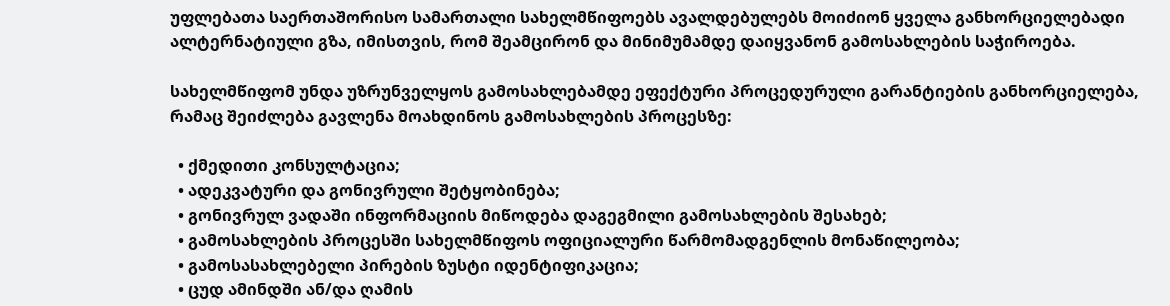უფლებათა საერთაშორისო სამართალი სახელმწიფოებს ავალდებულებს მოიძიონ ყველა განხორციელებადი ალტერნატიული გზა, იმისთვის, რომ შეამცირონ და მინიმუმამდე დაიყვანონ გამოსახლების საჭიროება.

სახელმწიფომ უნდა უზრუნველყოს გამოსახლებამდე ეფექტური პროცედურული გარანტიების განხორციელება, რამაც შეიძლება გავლენა მოახდინოს გამოსახლების პროცესზე:

  • ქმედითი კონსულტაცია;
  • ადეკვატური და გონივრული შეტყობინება;
  • გონივრულ ვადაში ინფორმაციის მიწოდება დაგეგმილი გამოსახლების შესახებ;
  • გამოსახლების პროცესში სახელმწიფოს ოფიციალური წარმომადგენლის მონაწილეობა;
  • გამოსასახლებელი პირების ზუსტი იდენტიფიკაცია;
  • ცუდ ამინდში ან/და ღამის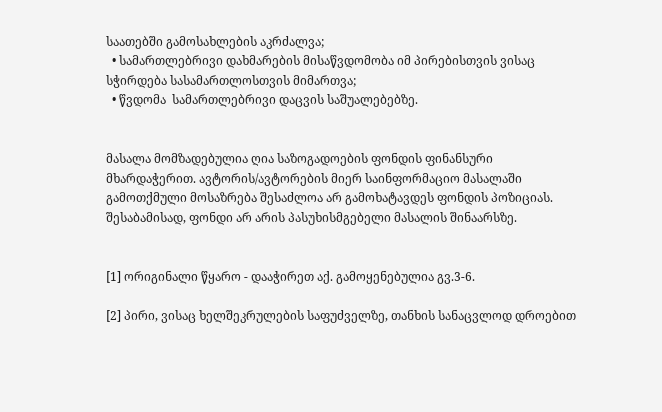საათებში გამოსახლების აკრძალვა;
  • სამართლებრივი დახმარების მისაწვდომობა იმ პირებისთვის ვისაც სჭირდება სასამართლოსთვის მიმართვა;
  • წვდომა  სამართლებრივი დაცვის საშუალებებზე.


მასალა მომზადებულია ღია საზოგადოების ფონდის ფინანსური მხარდაჭერით. ავტორის/ავტორების მიერ საინფორმაციო მასალაში გამოთქმული მოსაზრება შესაძლოა არ გამოხატავდეს ფონდის პოზიციას. შესაბამისად, ფონდი არ არის პასუხისმგებელი მასალის შინაარსზე.


[1] ორიგინალი წყარო - დააჭირეთ აქ. გამოყენებულია გვ.3-6.

[2] პირი, ვისაც ხელშეკრულების საფუძველზე, თანხის სანაცვლოდ დროებით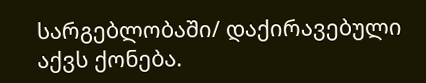სარგებლობაში/ დაქირავებული აქვს ქონება.